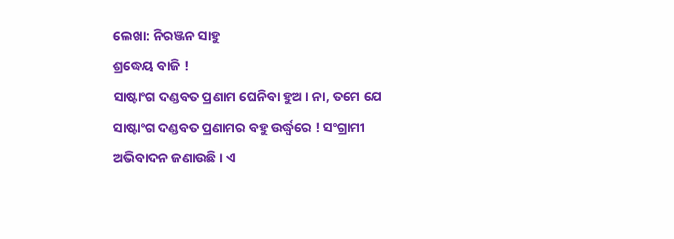ଲେଖା: ନିରଞ୍ଜନ ସାହୁ
ଶ୍ରଦ୍ଧେୟ ବାଜି !
ସାଷ୍ଟାଂଗ ଦଣ୍ଡବତ ପ୍ରଣାମ ଘେନିବା ହୁଅ। ନା, ତମେ ଯେ ସାଷ୍ଟାଂଗ ଦଣ୍ଡବତ ପ୍ରଣାମର ବହୁ ଉର୍ଦ୍ଧ୍ଵରେ ! ସଂଗ୍ରାମୀ ଅଭିବାଦନ ଜଣାଉଛି। ଏ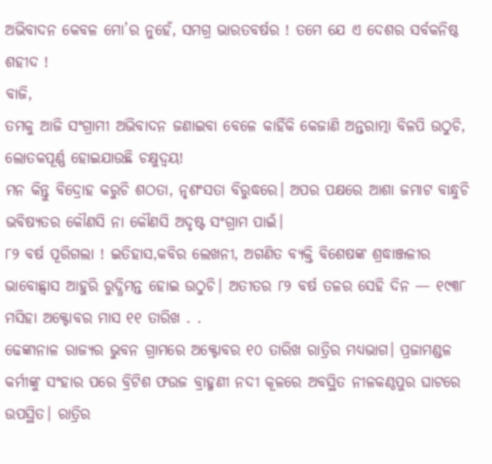ଅଭିବାଦନ କେବଳ ମୋ’ର ନୁହେଁ, ସମଗ୍ର ଭାରତବର୍ଷର ! ତମେ ଯେ ଏ ଦେଶର ସର୍ବକନିଷ୍ଠ ଶହୀଦ !
ବାଜି,
ତମକୁ ଆଜି ସଂଗ୍ରାମୀ ଅଭିବାଦନ ଜଣାଇବା ବେଳେ କାହିଁକି କେଜାଣି ଅନ୍ତରାତ୍ମା ବିଳପି ଉଠୁଚି, ଲୋତକପୂର୍ଣ୍ଣ ହୋଇଯାଉଛି ଚକ୍ଷୁଦ୍ଵୟ!
ମନ କିନ୍ତୁ ବିଦ୍ରୋହ କରୁଚି ଶଠତା, ନୃଶଂସତା ବିରୁଦ୍ଧରେ। ଅପର ପକ୍ଷରେ ଆଶା ଜମାଟ ବାନ୍ଧୁଚି ଭବିଷ୍ୟତର କୌଣସି ନା କୌଣସି ଅଦୃଷ୍ଟ ସଂଗ୍ରାମ ପାଇଁ।
୮୨ ବର୍ଷ ପୂରିଗଲା ! ଇତିହାସ,କବିର ଲେଖନୀ, ଅଗଣିତ ବ୍ୟକ୍ତି ବିଶେଷଙ୍କ ଶ୍ରଦ୍ଧାଞ୍ଜଳୀର ଭାବୋଛ୍ଵାସ ଆହୁରି ରୁଦ୍ଧିମନ୍ତ ହୋଇ ଉଠୁଚି। ଅତୀତର ୮୨ ବର୍ଷ ତଳର ସେହି ଦିନ — ୧୯୩୮ ମସିହା ଅକ୍ଟୋବର ମାସ ୧୧ ତାରିଖ . .
ଢେଙ୍କାନାଳ ରାଜ୍ୟର ଭୁବନ ଗ୍ରାମରେ ଅକ୍ଟୋବର ୧୦ ତାରିଖ ରାତ୍ରିର ମଧ୍ୟଭାଗ। ପ୍ରଜାମଣ୍ଡଳ କର୍ମୀଙ୍କୁ ସଂହାର ପରେ ବ୍ରିଟିଶ ଫଉଜ ବ୍ରାହ୍ମଣୀ ନଦୀ କୂଳରେ ଅବସ୍ଥିତ ନୀଳକଣ୍ଠପୁର ଘାଟରେ ଉପସ୍ଥିତ। ରାତ୍ରିର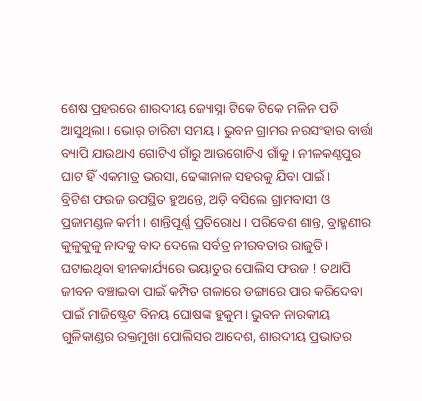ଶେଷ ପ୍ରହରରେ ଶାରଦୀୟ ଜ୍ୟୋସ୍ନା ଟିକେ ଟିକେ ମଳିନ ପଡି ଆସୁଥିଲା। ଭୋର୍ ଚାରିଟା ସମୟ। ଭୁବନ ଗ୍ରାମର ନରସଂହାର ବାର୍ତ୍ତା ବ୍ୟାପି ଯାଉଥାଏ ଗୋଟିଏ ଗାଁରୁ ଆଉଗୋଟିଏ ଗାଁକୁ। ନୀଳକଣ୍ଠପୁର ଘାଟ ହିଁ ଏକମାତ୍ର ଭରସା, ଢେଙ୍କାନାଳ ସହରକୁ ଯିବା ପାଇଁ।
ବ୍ରିଟିଶ ଫଉଜ ଉପସ୍ଥିତ ହୁଅନ୍ତେ, ଅଡ଼ି ବସିଲେ ଗ୍ରାମବାସୀ ଓ ପ୍ରଜାମଣ୍ଡଳ କର୍ମୀ। ଶାନ୍ତିପୂର୍ଣ୍ଣ ପ୍ରତିରୋଧ। ପରିବେଶ ଶାନ୍ତ, ବ୍ରାହ୍ମଣୀର କୁଳୁକୁଳୁ ନାଦକୁ ବାଦ ଦେଲେ ସର୍ବତ୍ର ନୀରବତାର ରାଜୁତି। ଘଟାଇଥିବା ହୀନକାର୍ଯ୍ୟରେ ଭୟାତୁର ପୋଲିସ ଫଉଜ ! ତଥାପି ଜୀବନ ବଞ୍ଚାଇବା ପାଇଁ କମ୍ପିତ ଗଳାରେ ଡଙ୍ଗାରେ ପାର କରିଦେବା ପାଇଁ ମାଜିଷ୍ଟ୍ରେଟ ବିନୟ ଘୋଷଙ୍କ ହୁକୁମ। ଭୁବନ ନାରକୀୟ ଗୁଳିକାଣ୍ଡର ରକ୍ତମୁଖା ପୋଲିସର ଆଦେଶ, ଶାରଦୀୟ ପ୍ରଭାତର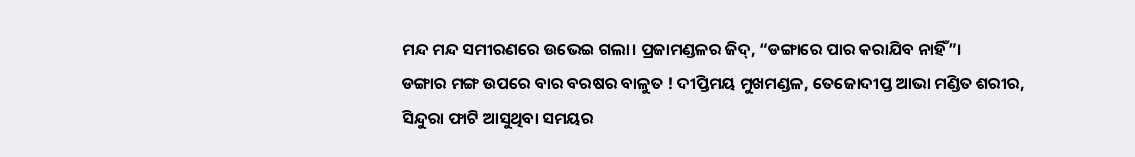ମନ୍ଦ ମନ୍ଦ ସମୀରଣରେ ଉଭେଇ ଗଲା। ପ୍ରଜାମଣ୍ଡଳର ଜିଦ୍, “ଡଙ୍ଗାରେ ପାର କରାଯିବ ନାହିଁ”।
ଡଙ୍ଗାର ମଙ୍ଗ ଉପରେ ବାର ବରଷର ବାଳୁତ ! ଦୀପ୍ତିମୟ ମୁଖମଣ୍ଡଳ, ତେଜୋଦୀପ୍ତ ଆଭା ମଣ୍ଡିତ ଶରୀର, ସିନ୍ଦୁରା ଫାଟି ଆସୁଥିବା ସମୟର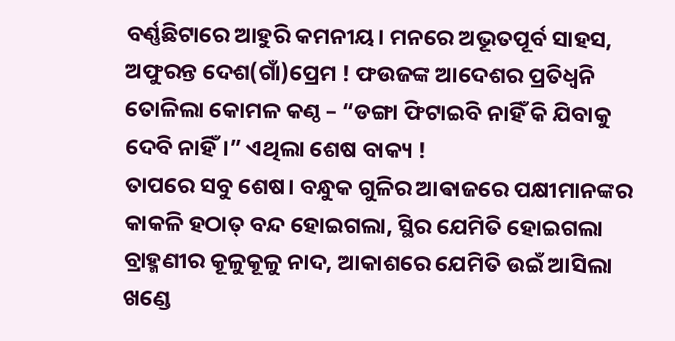ବର୍ଣ୍ଣଛିଟାରେ ଆହୁରି କମନୀୟ। ମନରେ ଅଭୂତପୂର୍ବ ସାହସ, ଅଫୁରନ୍ତ ଦେଶ(ଗାଁ)ପ୍ରେମ ! ଫଉଜଙ୍କ ଆଦେଶର ପ୍ରତିଧ୍ଵନି ତୋଳିଲା କୋମଳ କଣ୍ଠ – “ଡଙ୍ଗା ଫିଟାଇବି ନାହିଁ କି ଯିବାକୁ ଦେବି ନାହିଁ।” ଏଥିଲା ଶେଷ ବାକ୍ୟ !
ତାପରେ ସବୁ ଶେଷ। ବନ୍ଧୁକ ଗୁଳିର ଆଵାଜରେ ପକ୍ଷୀମାନଙ୍କର କାକଳି ହଠାତ୍ ବନ୍ଦ ହୋଇଗଲା, ସ୍ଥିର ଯେମିତି ହୋଇଗଲା ବ୍ରାହ୍ମଣୀର କୂଳୁକୂଳୁ ନାଦ, ଆକାଶରେ ଯେମିତି ଉଇଁ ଆସିଲା ଖଣ୍ଡେ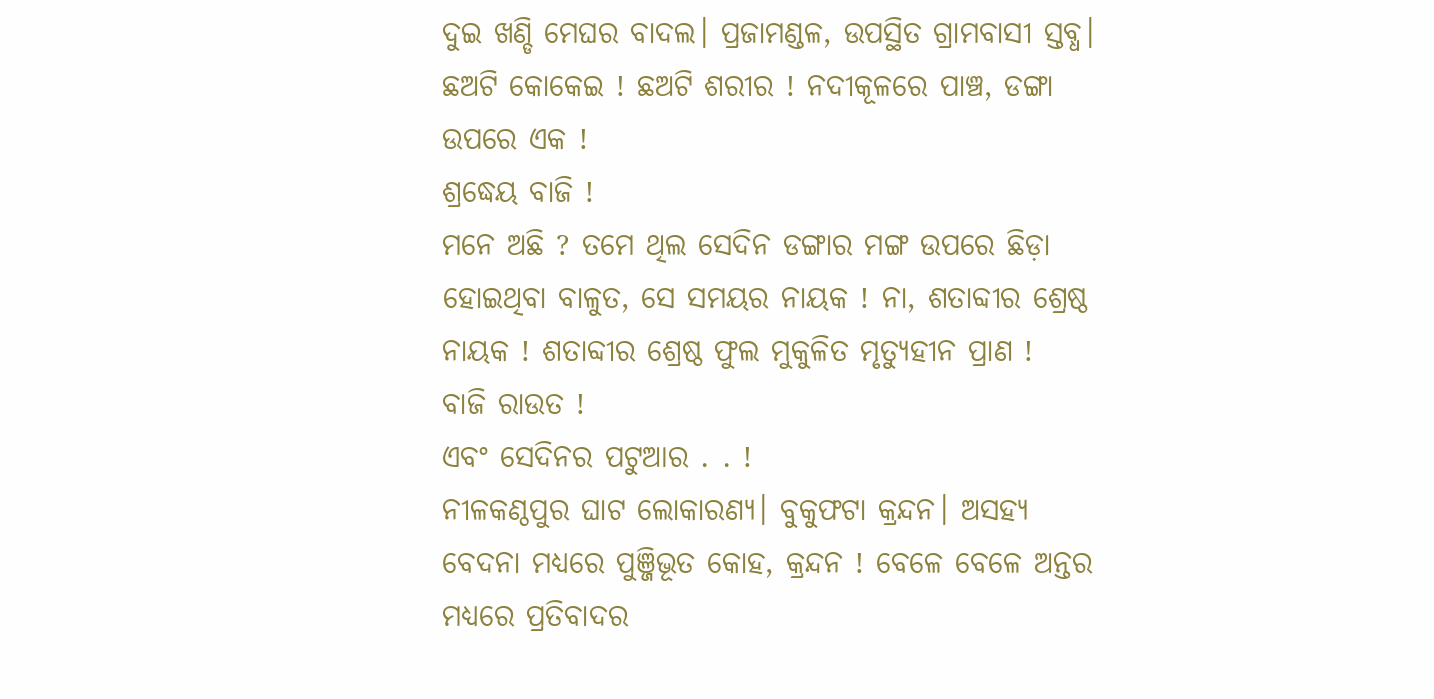ଦୁଇ ଖଣ୍ଡି ମେଘର ବାଦଲ। ପ୍ରଜାମଣ୍ଡଳ, ଉପସ୍ଥିତ ଗ୍ରାମବାସୀ ସ୍ତବ୍ଧ।
ଛଅଟି କୋକେଇ ! ଛଅଟି ଶରୀର ! ନଦୀକୂଳରେ ପାଞ୍ଚ, ଡଙ୍ଗା ଉପରେ ଏକ !
ଶ୍ରଦ୍ଧେୟ ବାଜି !
ମନେ ଅଛି ? ତମେ ଥିଲ ସେଦିନ ଡଙ୍ଗାର ମଙ୍ଗ ଉପରେ ଛିଡ଼ା ହୋଇଥିବା ବାଳୁତ, ସେ ସମୟର ନାୟକ ! ନା, ଶତାବ୍ଦୀର ଶ୍ରେଷ୍ଠ ନାୟକ ! ଶତାବ୍ଦୀର ଶ୍ରେଷ୍ଠ ଫୁଲ ମୁକୁଳିତ ମୃତ୍ୟୁହୀନ ପ୍ରାଣ !
ବାଜି ରାଉତ !
ଏବଂ ସେଦିନର ପଟୁଆର . . !
ନୀଳକଣ୍ଠପୁର ଘାଟ ଲୋକାରଣ୍ୟ। ବୁକୁଫଟା କ୍ରନ୍ଦନ। ଅସହ୍ୟ ବେଦନା ମଧ୍ୟରେ ପୁଞ୍ଜିଭୂତ କୋହ, କ୍ରନ୍ଦନ ! ବେଳେ ବେଳେ ଅନ୍ତର ମଧ୍ୟରେ ପ୍ରତିବାଦର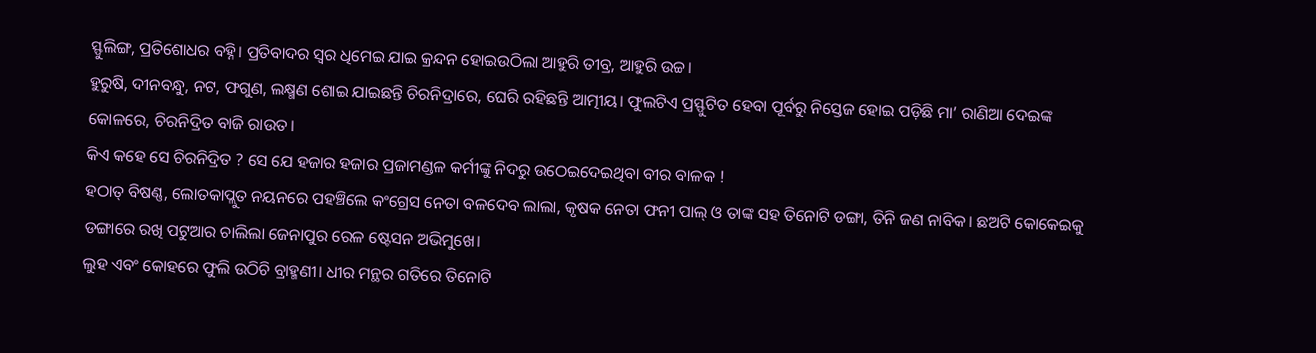ସ୍ଫୁଲିଙ୍ଗ, ପ୍ରତିଶୋଧର ବହ୍ନି। ପ୍ରତିବାଦର ସ୍ବର ଧିମେଇ ଯାଇ କ୍ରନ୍ଦନ ହୋଇଉଠିଲା ଆହୁରି ତୀବ୍ର, ଆହୁରି ଉଚ୍ଚ।
ହୁରୁଷି, ଦୀନବନ୍ଧୁ, ନଟ, ଫଗୁଣ, ଲକ୍ଷ୍ମଣ ଶୋଇ ଯାଇଛନ୍ତି ଚିରନିଦ୍ରାରେ, ଘେରି ରହିଛନ୍ତି ଆତ୍ମୀୟ। ଫୁଲଟିଏ ପ୍ରସ୍ଫୁଟିତ ହେବା ପୂର୍ବରୁ ନିସ୍ତେଜ ହୋଇ ପଡ଼ିଛି ମା’ ରାଣିଆ ଦେଇଙ୍କ କୋଳରେ, ଚିରନିଦ୍ରିତ ବାଜି ରାଉତ।
କିଏ କହେ ସେ ଚିରନିଦ୍ରିତ ? ସେ ଯେ ହଜାର ହଜାର ପ୍ରଜାମଣ୍ଡଳ କର୍ମୀଙ୍କୁ ନିଦରୁ ଉଠେଇଦେଇଥିବା ବୀର ବାଳକ !
ହଠାତ୍ ବିଷଣ୍ଣ, ଲୋତକାପ୍ଲୁତ ନୟନରେ ପହଞ୍ଚିଲେ କଂଗ୍ରେସ ନେତା ବଳଦେବ ଲାଲା, କୃଷକ ନେତା ଫନୀ ପାଲ୍ ଓ ତାଙ୍କ ସହ ତିନୋଟି ଡଙ୍ଗା, ତିନି ଜଣ ନାବିକ। ଛଅଟି କୋକେଇକୁ ଡଙ୍ଗାରେ ରଖି ପଟୁଆର ଚାଲିଲା ଜେନାପୁର ରେଳ ଷ୍ଟେସନ ଅଭିମୁଖେ।
ଲୁହ ଏବଂ କୋହରେ ଫୁଲି ଉଠିଚି ବ୍ରାହ୍ମଣୀ। ଧୀର ମନ୍ଥର ଗତିରେ ତିନୋଟି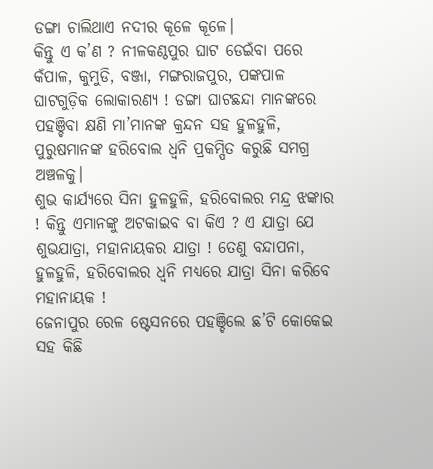ଡଙ୍ଗା ଚାଲିଥାଏ ନଦୀର କୂଳେ କୂଳେ।
କିନ୍ତୁ ଏ କ’ଣ ? ନୀଳକଣ୍ଠପୁର ଘାଟ ଡେଇଁବା ପରେ କଁପାଳ, କୁମୁଡି, ବଞ୍ଜା, ମଙ୍ଗରାଜପୁର, ପଙ୍କପାଳ ଘାଟଗୁଡ଼ିକ ଲୋକାରଣ୍ୟ ! ଡଙ୍ଗା ଘାଟଛନ୍ଦା ମାନଙ୍କରେ ପହଞ୍ଚିବା କ୍ଷଣି ମା’ମାନଙ୍କ କ୍ରନ୍ଦନ ସହ ହୁଳହୁଳି, ପୁରୁଷମାନଙ୍କ ହରିବୋଲ ଧ୍ଵନି ପ୍ରକମ୍ପିତ କରୁଛି ସମଗ୍ର ଅଞ୍ଚଳକୁ।
ଶୁଭ କାର୍ଯ୍ୟରେ ସିନା ହୁଳହୁଳି, ହରିବୋଲର ମନ୍ଦ୍ର ଝଙ୍କାର ! କିନ୍ତୁ ଏମାନଙ୍କୁ ଅଟକାଇବ ବା କିଏ ? ଏ ଯାତ୍ରା ଯେ ଶୁଭଯାତ୍ରା, ମହାନାୟକର ଯାତ୍ରା ! ତେଣୁ ବନ୍ଦାପନା, ହୁଳହୁଳି, ହରିବୋଲର ଧ୍ଵନି ମଧ୍ୟରେ ଯାତ୍ରା ସିନା କରିବେ ମହାନାୟକ !
ଜେନାପୁର ରେଳ ଷ୍ଟେସନରେ ପହଞ୍ଚିଲେ ଛ’ଟି କୋକେଇ ସହ କିଛି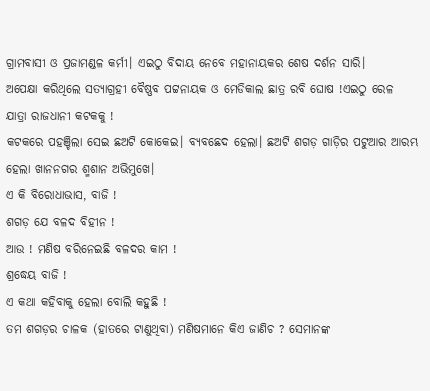ଗ୍ରାମବାସୀ ଓ ପ୍ରଜାମଣ୍ଡଳ କର୍ମୀ। ଏଇଠୁ ବିଦାୟ ନେବେ ମହାନାୟକର ଶେଷ ଦର୍ଶନ ସାରି।
ଅପେକ୍ଷା କରିଥିଲେ ସତ୍ୟାଗ୍ରହୀ ବୈଷ୍ଣବ ପଟ୍ଟନାୟକ ଓ ମେଡିକାଲ ଛାତ୍ର ରବି ଘୋଷ !ଏଇଠୁ ରେଳ ଯାତ୍ରା ରାଜଧାନୀ କଟକକୁ !
କଟକରେ ପହଞ୍ଚିଲା ସେଇ ଛଅଟି କୋକେଇ। ବ୍ୟବଛେଦ ହେଲା। ଛଅଟି ଶଗଡ଼ ଗାଡ଼ିର ପଟୁଆର ଆରମ୍ଭ ହେଲା ଖାନନଗର ଶ୍ମଶାନ ଅଭିମୁଖେ।
ଏ କି ବିରୋଧାଭାସ, ବାଜି !
ଶଗଡ଼ ଯେ ବଳଦ ବିହୀନ !
ଆଉ ! ମଣିଷ ବରିନେଇଛି ବଳଦର କାମ !
ଶ୍ରଦ୍ଧେୟ ବାଜି !
ଏ କଥା କହିବାକୁ ହେଲା ବୋଲି କହୁଛି !
ତମ ଶଗଡ଼ର ଚାଳକ (ହାତରେ ଟାଣୁଥିବା) ମଣିଷମାନେ କିଏ ଜାଣିଚ ? ସେମାନଙ୍କ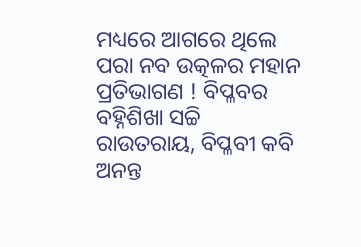ମଧ୍ୟରେ ଆଗରେ ଥିଲେ ପରା ନବ ଉତ୍କଳର ମହାନ ପ୍ରତିଭାଗଣ ! ବିପ୍ଳବର ବହ୍ନିଶିଖା ସଚ୍ଚି ରାଉତରାୟ, ବିପ୍ଳବୀ କବି ଅନନ୍ତ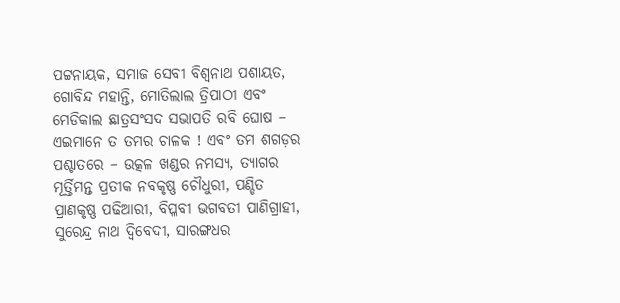ପଟ୍ଟନାୟକ, ସମାଜ ସେବୀ ବିଶ୍ଵନାଥ ପଶାୟତ, ଗୋବିନ୍ଦ ମହାନ୍ତି, ମୋତିଲାଲ ତ୍ରିପାଠୀ ଏବଂ ମେଡିକାଲ ଛାତ୍ରସଂସଦ ସଭାପତି ରବି ଘୋଷ – ଏଇମାନେ ତ ତମର ଚାଳକ ! ଏବଂ ତମ ଶଗଡ଼ର ପଶ୍ଚାତରେ – ଉତ୍କଳ ଖଣ୍ଡର ନମସ୍ୟ, ତ୍ୟାଗର ମୂର୍ତ୍ତିମନ୍ତ ପ୍ରତୀକ ନବକୃଷ୍ଣ ଚୌଧୁରୀ, ପଣ୍ଡିତ ପ୍ରାଣକୃଷ୍ଣ ପଢିଆରୀ, ବିପ୍ଳବୀ ଭଗବତୀ ପାଣିଗ୍ରାହୀ, ସୁରେନ୍ଦ୍ର ନାଥ ଦ୍ଵିବେଦୀ, ସାରଙ୍ଗଧର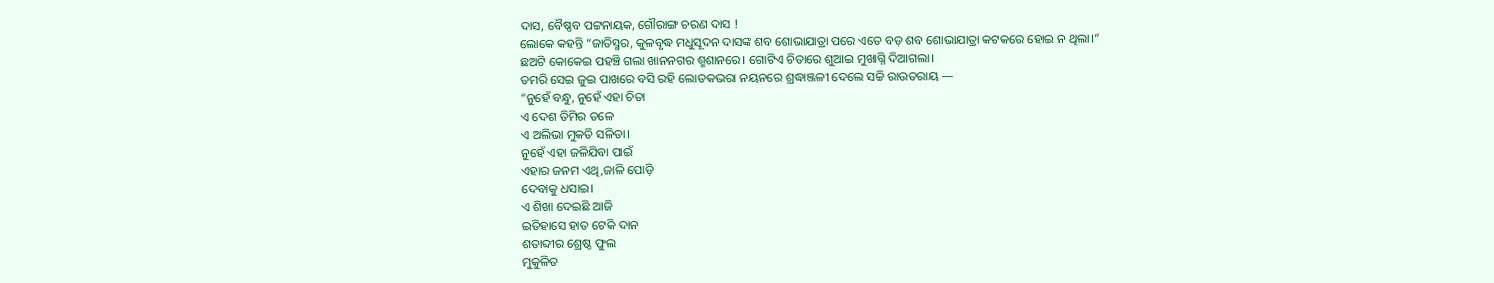ଦାସ, ବୈଷ୍ଣବ ପଟ୍ଟନାୟକ, ଗୌରାଙ୍ଗ ଚରଣ ଦାସ !
ଲୋକେ କହନ୍ତି “ଜାତିସ୍ମର, କୁଳବୃଦ୍ଧ ମଧୁସୂଦନ ଦାସଙ୍କ ଶବ ଶୋଭାଯାତ୍ରା ପରେ ଏତେ ବଡ଼ ଶବ ଶୋଭାଯାତ୍ରା କଟକରେ ହୋଇ ନ ଥିଲା।”
ଛଅଟି କୋକେଇ ପହଞ୍ଚି ଗଲା ଖାନନଗର ଶ୍ମଶାନରେ। ଗୋଟିଏ ଚିତାରେ ଶୁଆଇ ମୁଖାଗ୍ନି ଦିଆଗଲା।
ତମରି ସେଇ ଜୁଇ ପାଖରେ ବସି ରହି ଲୋତକଭରା ନୟନରେ ଶ୍ରଦ୍ଧାଞ୍ଜଳୀ ଦେଲେ ସଚ୍ଚି ରାଉତରାୟ —
“ନୁହେଁ ବନ୍ଧୁ, ନୁହେଁ ଏହା ଚିତା
ଏ ଦେଶ ତିମିର ତଳେ
ଏ ଅଲିଭା ମୁକତି ସଳିତା।
ନୁହେଁ ଏହା ଜଳିଯିବା ପାଇଁ
ଏହାର ଜନମ ଏଥି,ଜାଳି ପୋଡ଼ି
ଦେବାକୁ ଧସାଇ।
ଏ ଶିଖା ଦେଇଛି ଆଜି
ଇତିହାସେ ହାତ ଟେକି ଦାନ
ଶତାବ୍ଦୀର ଶ୍ରେଷ୍ଠ ଫୁଲ
ମୁକୁଳିତ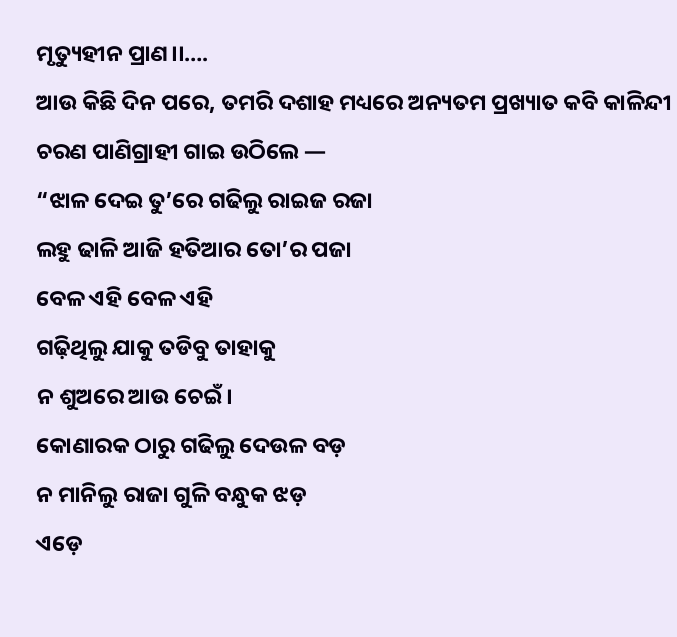ମୃତ୍ୟୁହୀନ ପ୍ରାଣ।।….
ଆଉ କିଛି ଦିନ ପରେ, ତମରି ଦଶାହ ମଧ୍ୟରେ ଅନ୍ୟତମ ପ୍ରଖ୍ୟାତ କବି କାଳିନ୍ଦୀ ଚରଣ ପାଣିଗ୍ରାହୀ ଗାଇ ଉଠିଲେ —
“ଝାଳ ଦେଇ ତୁ’ରେ ଗଢିଲୁ ରାଇଜ ରଜା
ଲହୁ ଢାଳି ଆଜି ହତିଆର ତୋ’ର ପଜା
ବେଳ ଏହି ବେଳ ଏହି
ଗଢ଼ିଥିଲୁ ଯାକୁ ତଡିବୁ ତାହାକୁ
ନ ଶୁଅରେ ଆଉ ଚେଇଁ।
କୋଣାରକ ଠାରୁ ଗଢିଲୁ ଦେଉଳ ବଡ଼
ନ ମାନିଲୁ ରାଜା ଗୁଳି ବନ୍ଧୁକ ଝଡ଼
ଏଡ଼େ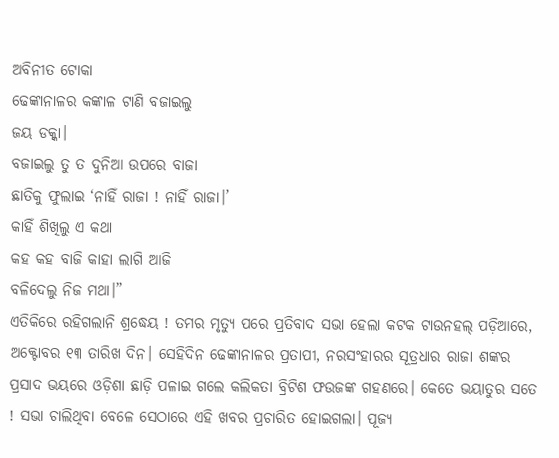ଅବିନୀତ ଟୋକା
ଢେଙ୍କାନାଳର କଙ୍କାଳ ଟାଣି ବଜାଇଲୁ
ଜୟ ଡକ୍କା।
ବଜାଇଲୁ ତୁ ତ ଦୁନିଆ ଉପରେ ବାଜା
ଛାତିକୁ ଫୁଲାଇ ‘ନାହିଁ ରାଜା ! ନାହିଁ ରାଜା।’
କାହିଁ ଶିଖିଲୁ ଏ କଥା
କହ କହ ବାଜି କାହା ଲାଗି ଆଜି
ବଳିଦେଲୁ ନିଜ ମଥା।”
ଏତିକିରେ ରହିଗଲାନି ଶ୍ରଦ୍ଧେୟ ! ତମର ମୃତ୍ୟୁ ପରେ ପ୍ରତିବାଦ ସଭା ହେଲା କଟକ ଟାଉନହଲ୍ ପଡ଼ିଆରେ, ଅକ୍ଟୋବର ୧୩ ତାରିଖ ଦିନ। ସେହିଦିନ ଢେଙ୍କାନାଳର ପ୍ରତାପୀ, ନରସଂହାରର ସୂତ୍ରଧାର ରାଜା ଶଙ୍କର ପ୍ରସାଦ ଭୟରେ ଓଡ଼ିଶା ଛାଡ଼ି ପଳାଇ ଗଲେ କଲିକତା ବ୍ରିଟିଶ ଫଉଜଙ୍କ ଗହଣରେ। କେତେ ଭୟାତୁର ସତେ ! ସଭା ଚାଲିଥିବା ବେଳେ ସେଠାରେ ଏହି ଖବର ପ୍ରଚାରିତ ହୋଇଗଲା। ପୂଜ୍ୟ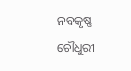ନବକୃଷ୍ଣ ଚୌଧୁରୀ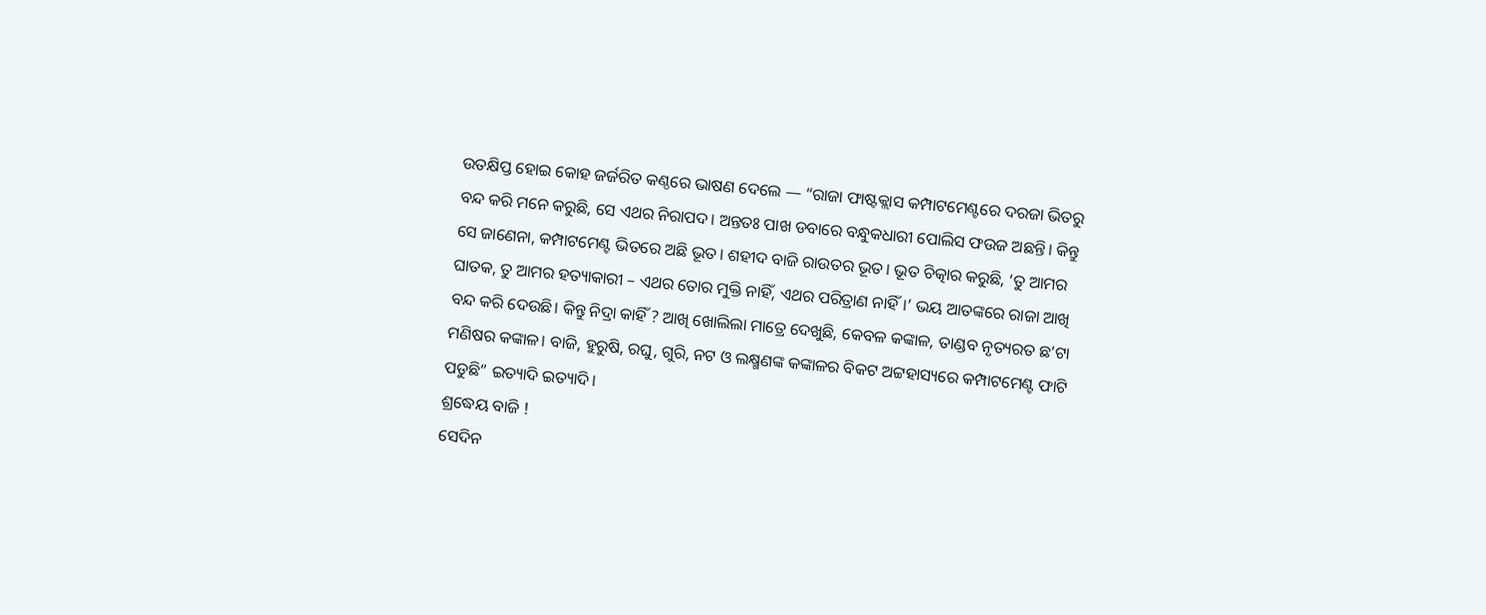ଉତକ୍ଷିପ୍ତ ହୋଇ କୋହ ଜର୍ଜରିତ କଣ୍ଠରେ ଭାଷଣ ଦେଲେ — “ରାଜା ଫାଷ୍ଟକ୍ଲାସ କମ୍ପାଟମେଣ୍ଟରେ ଦରଜା ଭିତରୁ ବନ୍ଦ କରି ମନେ କରୁଛି, ସେ ଏଥର ନିରାପଦ। ଅନ୍ତତଃ ପାଖ ଡବାରେ ବନ୍ଧୁକଧାରୀ ପୋଲିସ ଫଉଜ ଅଛନ୍ତି। କିନ୍ତୁ ସେ ଜାଣେନା, କମ୍ପାଟମେଣ୍ଟ ଭିତରେ ଅଛି ଭୂତ। ଶହୀଦ ବାଜି ରାଉତର ଭୂତ। ଭୂତ ଚିତ୍କାର କରୁଛି, ‘ତୁ ଆମର ଘାତକ, ତୁ ଆମର ହତ୍ୟାକାରୀ – ଏଥର ତୋର ମୁକ୍ତି ନାହିଁ, ଏଥର ପରିତ୍ରାଣ ନାହିଁ।’ ଭୟ ଆତଙ୍କରେ ରାଜା ଆଖି ବନ୍ଦ କରି ଦେଉଛି। କିନ୍ତୁ ନିଦ୍ରା କାହିଁ ? ଆଖି ଖୋଲିଲା ମାତ୍ରେ ଦେଖୁଛି, କେବଳ କଙ୍କାଳ, ତାଣ୍ଡବ ନୃତ୍ୟରତ ଛ’ଟା ମଣିଷର କଙ୍କାଳ। ବାଜି, ହୁରୁଷି, ରଘୁ, ଗୁରି, ନଟ ଓ ଲକ୍ଷ୍ମଣଙ୍କ କଙ୍କାଳର ବିକଟ ଅଟ୍ଟହାସ୍ୟରେ କମ୍ପାଟମେଣ୍ଟ ଫାଟି ପଡୁଛି” ଇତ୍ୟାଦି ଇତ୍ୟାଦି।
ଶ୍ରଦ୍ଧେୟ ବାଜି !
ସେଦିନ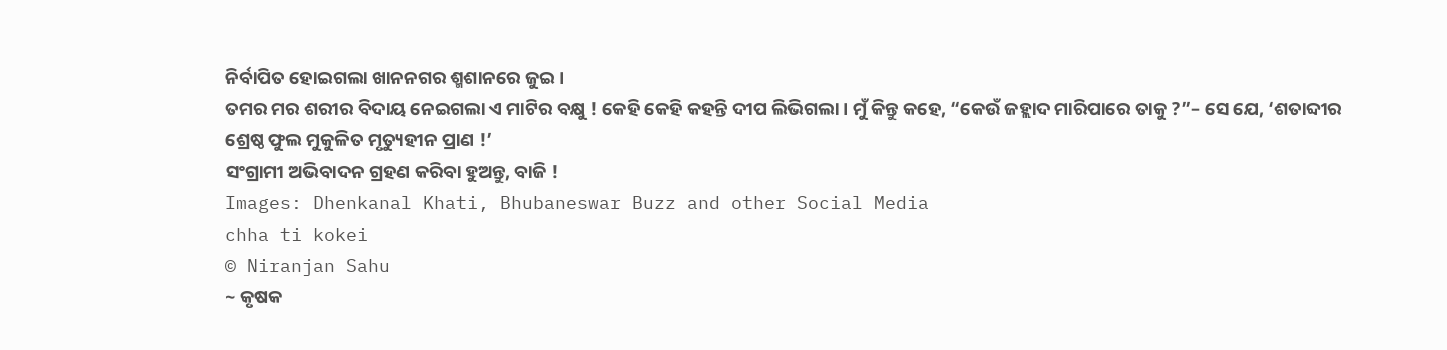ନିର୍ବାପିତ ହୋଇଗଲା ଖାନନଗର ଶ୍ମଶାନରେ ଜୁଇ।
ତମର ମର ଶରୀର ବିଦାୟ ନେଇଗଲା ଏ ମାଟିର ବକ୍ଷୁ ! କେହି କେହି କହନ୍ତି ଦୀପ ଲିଭିଗଲା। ମୁଁ କିନ୍ତୁ କହେ, “କେଉଁ ଜହ୍ଲାଦ ମାରିପାରେ ତାକୁ ?”– ସେ ଯେ, ‘ଶତାବ୍ଦୀର ଶ୍ରେଷ୍ଠ ଫୁଲ ମୁକୁଳିତ ମୃତ୍ୟୁହୀନ ପ୍ରାଣ !’
ସଂଗ୍ରାମୀ ଅଭିବାଦନ ଗ୍ରହଣ କରିବା ହୁଅନ୍ତୁ, ବାଜି !
Images: Dhenkanal Khati, Bhubaneswar Buzz and other Social Media
chha ti kokei
© Niranjan Sahu
~ କୃଷକ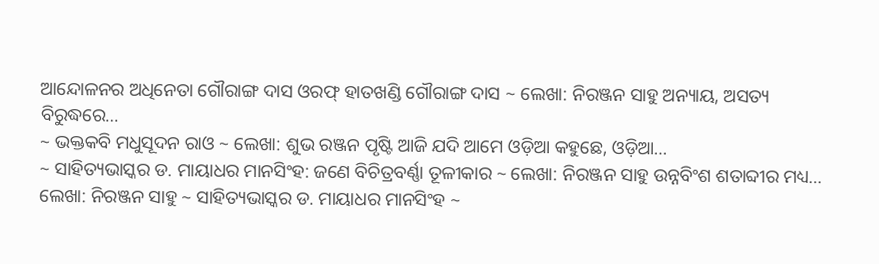ଆନ୍ଦୋଳନର ଅଧିନେତା ଗୌରାଙ୍ଗ ଦାସ ଓରଫ୍ ହାତଖଣ୍ଡି ଗୌରାଙ୍ଗ ଦାସ ~ ଲେଖା: ନିରଞ୍ଜନ ସାହୁ ଅନ୍ୟାୟ, ଅସତ୍ୟ ବିରୁଦ୍ଧରେ…
~ ଭକ୍ତକବି ମଧୁସୂଦନ ରାଓ ~ ଲେଖା: ଶୁଭ ରଞ୍ଜନ ପୃଷ୍ଟି ଆଜି ଯଦି ଆମେ ଓଡ଼ିଆ କହୁଛେ, ଓଡ଼ିଆ…
~ ସାହିତ୍ୟଭାସ୍କର ଡ. ମାୟାଧର ମାନସିଂହ: ଜଣେ ବିଚିତ୍ରବର୍ଣ୍ଣା ତୂଳୀକାର ~ ଲେଖା: ନିରଞ୍ଜନ ସାହୁ ଉନ୍ନବିଂଶ ଶତାବ୍ଦୀର ମଧ୍ୟ…
ଲେଖା: ନିରଞ୍ଜନ ସାହୁ ~ ସାହିତ୍ୟଭାସ୍କର ଡ. ମାୟାଧର ମାନସିଂହ ~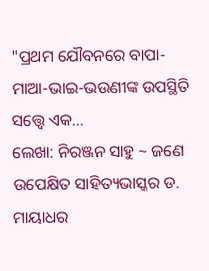"ପ୍ରଥମ ଯୌବନରେ ବାପା-ମାଆ-ଭାଇ-ଭଉଣୀଙ୍କ ଉପସ୍ଥିତି ସତ୍ତ୍ୱେ ଏକ…
ଲେଖା: ନିରଞ୍ଜନ ସାହୁ ~ ଜଣେ ଉପେକ୍ଷିତ ସାହିତ୍ୟଭାସ୍କର ଡ. ମାୟାଧର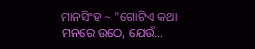ମାନସିଂହ ~ "ଗୋଟିଏ କଥା ମନରେ ଉଠେ, ଯେଉଁ…